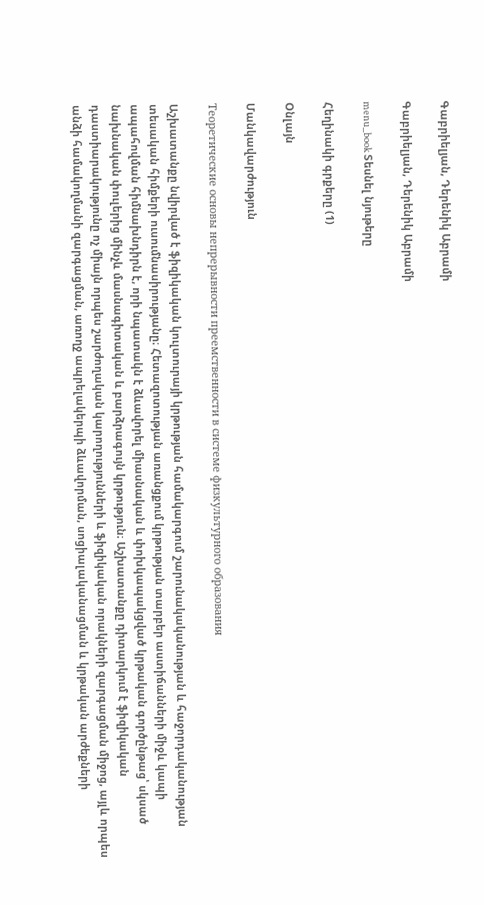Գաբրիելյան, Դերենիկ Աբրամի

Գաբրիելյան, Դերենիկ Աբրամի

menu_book Տեսնել նյութերը

Հեղինակի գրքերը (1)

Օնլայն

Մանկավարժություն

Теоретические основы непрерывности преемственности в системе физкультурного образования

Աշխատանքը նվիրված է ֆիզիկական կուլտուրայի կրթության համակարգում շարունակականության և հաջորդականության տեսական հիմքերի ուսումնասիրությանը։ Հետազոտության առանցքում կրթության տարբեր աստիճանների միջև կապի ապահովման հիմնախնդիրն է, որի նպատակն է ձևավորել միասնական և փոխկապակցված կրթական գործընթաց՝ սկսած նախնական փուլերից մինչև մասնագիտական և բարձրագույն կրթություն։ Աշխատանքը դիտարկում է ֆիզիկական դաստիարակությունը ոչ միայն որպես շարժողական կարողությունների և ֆիզիկական որակների զարգացման միջոց, այլև որպես անձի համակողմանի զարգացման, առողջ ապրելակերպի ձևավորման, սոցիալականացման և կրթական արժեքների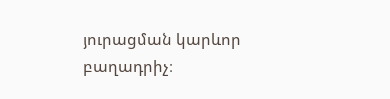յուրացման կարևոր բաղադրիչ։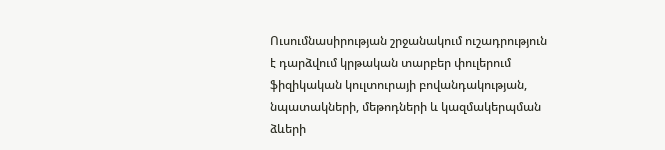Ուսումնասիրության շրջանակում ուշադրություն է դարձվում կրթական տարբեր փուլերում ֆիզիկական կուլտուրայի բովանդակության, նպատակների, մեթոդների և կազմակերպման ձևերի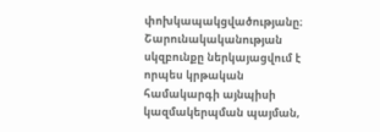փոխկապակցվածությանը։ Շարունակականության սկզբունքը ներկայացվում է որպես կրթական համակարգի այնպիսի կազմակերպման պայման,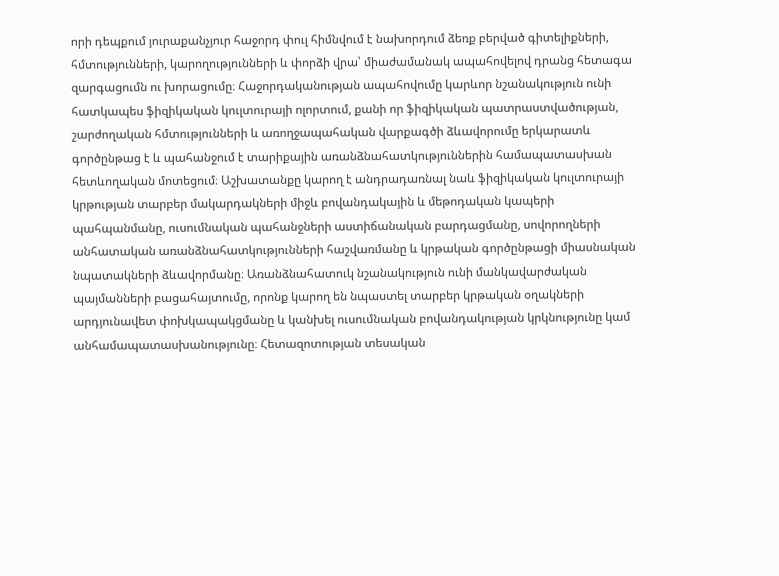որի դեպքում յուրաքանչյուր հաջորդ փուլ հիմնվում է նախորդում ձեռք բերված գիտելիքների, հմտությունների, կարողությունների և փորձի վրա՝ միաժամանակ ապահովելով դրանց հետագա զարգացումն ու խորացումը։ Հաջորդականության ապահովումը կարևոր նշանակություն ունի հատկապես ֆիզիկական կուլտուրայի ոլորտում, քանի որ ֆիզիկական պատրաստվածության, շարժողական հմտությունների և առողջապահական վարքագծի ձևավորումը երկարատև գործընթաց է և պահանջում է տարիքային առանձնահատկություններին համապատասխան հետևողական մոտեցում։ Աշխատանքը կարող է անդրադառնալ նաև ֆիզիկական կուլտուրայի կրթության տարբեր մակարդակների միջև բովանդակային և մեթոդական կապերի պահպանմանը, ուսումնական պահանջների աստիճանական բարդացմանը, սովորողների անհատական առանձնահատկությունների հաշվառմանը և կրթական գործընթացի միասնական նպատակների ձևավորմանը։ Առանձնահատուկ նշանակություն ունի մանկավարժական պայմանների բացահայտումը, որոնք կարող են նպաստել տարբեր կրթական օղակների արդյունավետ փոխկապակցմանը և կանխել ուսումնական բովանդակության կրկնությունը կամ անհամապատասխանությունը։ Հետազոտության տեսական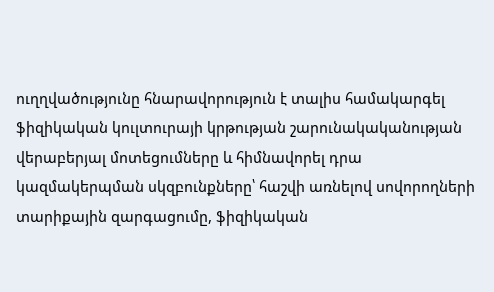ուղղվածությունը հնարավորություն է տալիս համակարգել ֆիզիկական կուլտուրայի կրթության շարունակականության վերաբերյալ մոտեցումները և հիմնավորել դրա կազմակերպման սկզբունքները՝ հաշվի առնելով սովորողների տարիքային զարգացումը, ֆիզիկական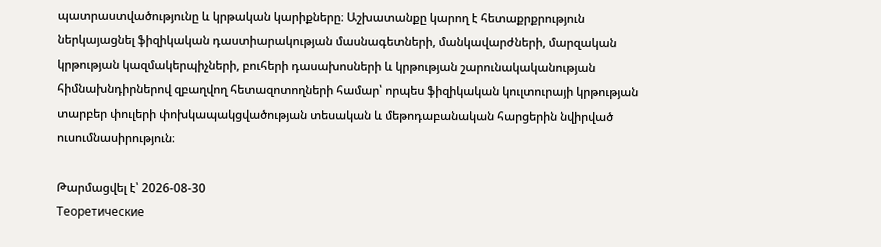պատրաստվածությունը և կրթական կարիքները։ Աշխատանքը կարող է հետաքրքրություն ներկայացնել ֆիզիկական դաստիարակության մասնագետների, մանկավարժների, մարզական կրթության կազմակերպիչների, բուհերի դասախոսների և կրթության շարունակականության հիմնախնդիրներով զբաղվող հետազոտողների համար՝ որպես ֆիզիկական կուլտուրայի կրթության տարբեր փուլերի փոխկապակցվածության տեսական և մեթոդաբանական հարցերին նվիրված ուսումնասիրություն։

Թարմացվել է՝ 2026-08-30
Теоретические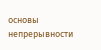основы непрерывности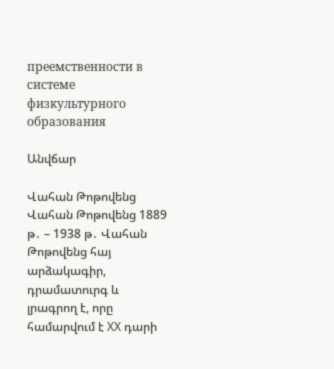преемственности в системе физкультурного образования

Անվճար

Վահան Թոթովենց Վահան Թոթովենց 1889 թ․ – 1938 թ․ Վահան Թոթովենց հայ արձակագիր, դրամատուրգ և լրագրող է, որը համարվում է XX դարի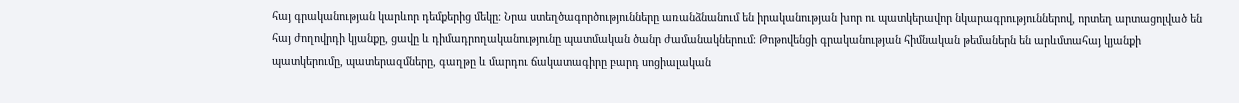հայ գրականության կարևոր դեմքերից մեկը։ Նրա ստեղծագործությունները առանձնանում են իրականության խոր ու պատկերավոր նկարագրություններով, որտեղ արտացոլված են հայ ժողովրդի կյանքը, ցավը և դիմադրողականությունը պատմական ծանր ժամանակներում։ Թոթովենցի գրականության հիմնական թեմաներն են արևմտահայ կյանքի պատկերումը, պատերազմները, գաղթը և մարդու ճակատագիրը բարդ սոցիալական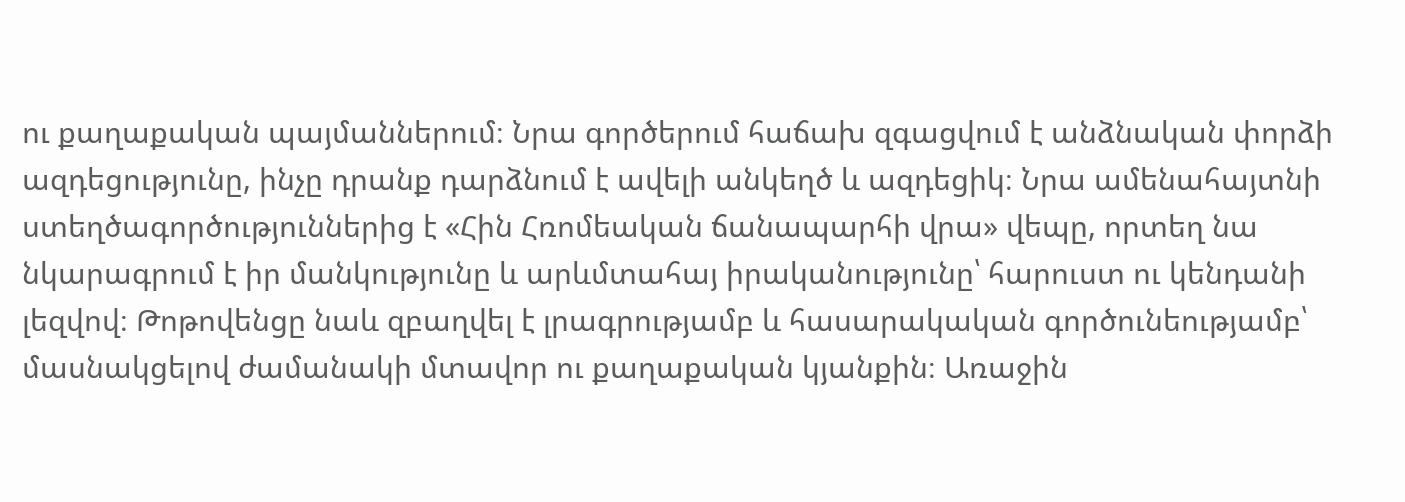ու քաղաքական պայմաններում։ Նրա գործերում հաճախ զգացվում է անձնական փորձի ազդեցությունը, ինչը դրանք դարձնում է ավելի անկեղծ և ազդեցիկ։ Նրա ամենահայտնի ստեղծագործություններից է «Հին Հռոմեական ճանապարհի վրա» վեպը, որտեղ նա նկարագրում է իր մանկությունը և արևմտահայ իրականությունը՝ հարուստ ու կենդանի լեզվով։ Թոթովենցը նաև զբաղվել է լրագրությամբ և հասարակական գործունեությամբ՝ մասնակցելով ժամանակի մտավոր ու քաղաքական կյանքին։ Առաջին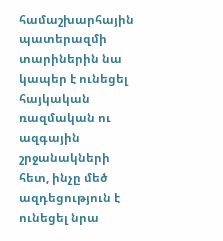համաշխարհային պատերազմի տարիներին նա կապեր է ունեցել հայկական ռազմական ու ազգային շրջանակների հետ, ինչը մեծ ազդեցություն է ունեցել նրա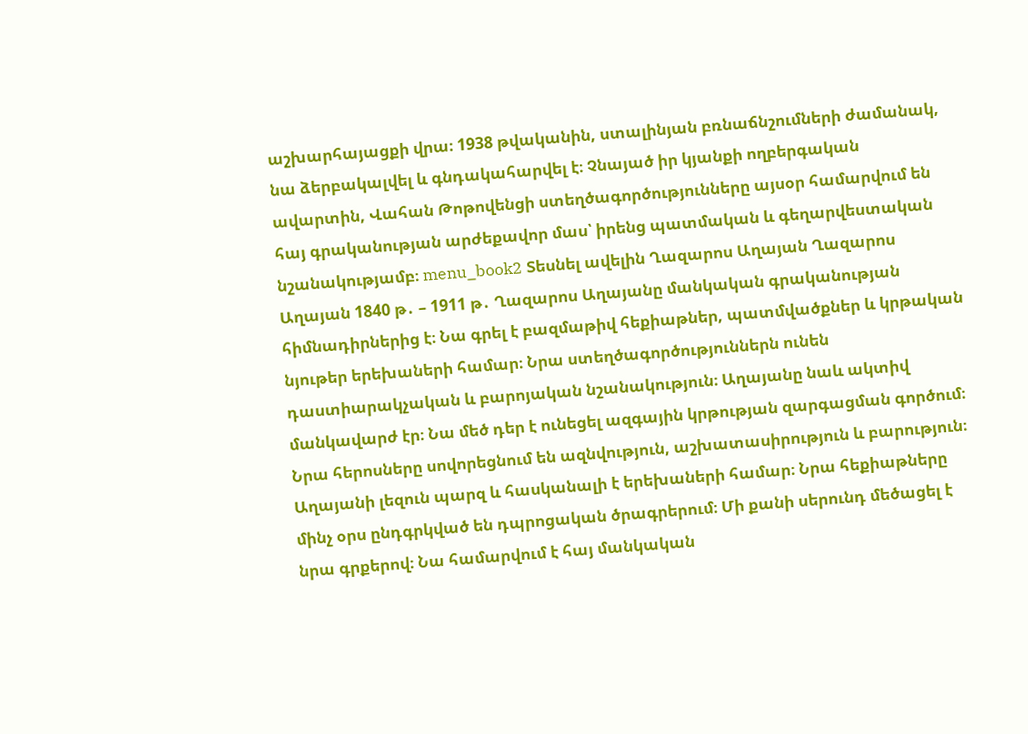աշխարհայացքի վրա։ 1938 թվականին, ստալինյան բռնաճնշումների ժամանակ, նա ձերբակալվել և գնդակահարվել է։ Չնայած իր կյանքի ողբերգական ավարտին, Վահան Թոթովենցի ստեղծագործությունները այսօր համարվում են հայ գրականության արժեքավոր մաս՝ իրենց պատմական և գեղարվեստական նշանակությամբ։ menu_book2 Տեսնել ավելին Ղազարոս Աղայան Ղազարոս Աղայան 1840 թ․ – 1911 թ․ Ղազարոս Աղայանը մանկական գրականության հիմնադիրներից է։ Նա գրել է բազմաթիվ հեքիաթներ, պատմվածքներ և կրթական նյութեր երեխաների համար։ Նրա ստեղծագործություններն ունեն դաստիարակչական և բարոյական նշանակություն։ Աղայանը նաև ակտիվ մանկավարժ էր։ Նա մեծ դեր է ունեցել ազգային կրթության զարգացման գործում։ Նրա հերոսները սովորեցնում են ազնվություն, աշխատասիրություն և բարություն։ Աղայանի լեզուն պարզ և հասկանալի է երեխաների համար։ Նրա հեքիաթները մինչ օրս ընդգրկված են դպրոցական ծրագրերում։ Մի քանի սերունդ մեծացել է նրա գրքերով։ Նա համարվում է հայ մանկական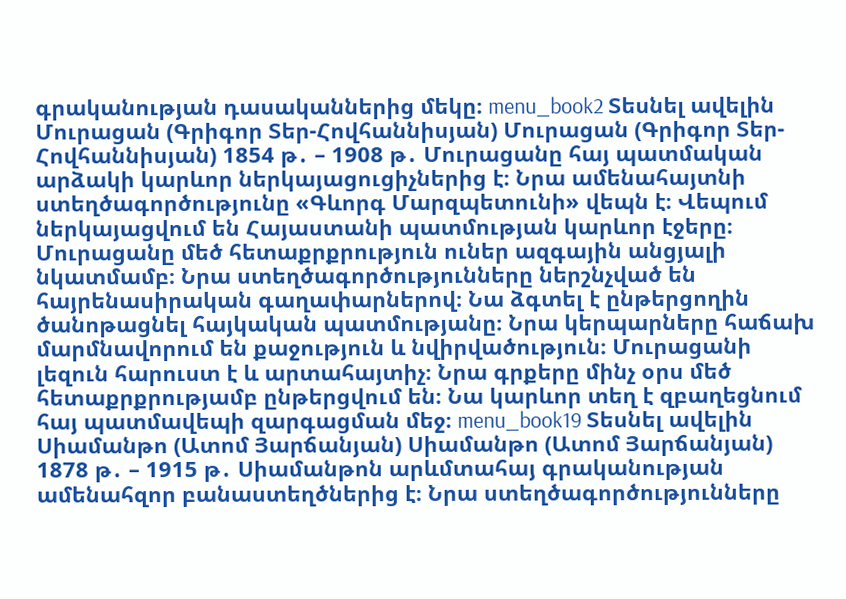գրականության դասականներից մեկը։ menu_book2 Տեսնել ավելին Մուրացան (Գրիգոր Տեր-Հովհաննիսյան) Մուրացան (Գրիգոր Տեր-Հովհաննիսյան) 1854 թ․ – 1908 թ․ Մուրացանը հայ պատմական արձակի կարևոր ներկայացուցիչներից է։ Նրա ամենահայտնի ստեղծագործությունը «Գևորգ Մարզպետունի» վեպն է։ Վեպում ներկայացվում են Հայաստանի պատմության կարևոր էջերը։ Մուրացանը մեծ հետաքրքրություն ուներ ազգային անցյալի նկատմամբ։ Նրա ստեղծագործությունները ներշնչված են հայրենասիրական գաղափարներով։ Նա ձգտել է ընթերցողին ծանոթացնել հայկական պատմությանը։ Նրա կերպարները հաճախ մարմնավորում են քաջություն և նվիրվածություն։ Մուրացանի լեզուն հարուստ է և արտահայտիչ։ Նրա գրքերը մինչ օրս մեծ հետաքրքրությամբ ընթերցվում են։ Նա կարևոր տեղ է զբաղեցնում հայ պատմավեպի զարգացման մեջ։ menu_book19 Տեսնել ավելին Սիամանթո (Ատոմ Յարճանյան) Սիամանթո (Ատոմ Յարճանյան) 1878 թ․ – 1915 թ․ Սիամանթոն արևմտահայ գրականության ամենահզոր բանաստեղծներից է։ Նրա ստեղծագործությունները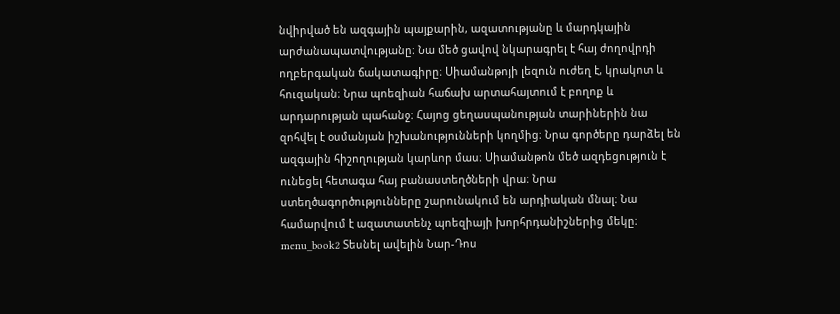նվիրված են ազգային պայքարին, ազատությանը և մարդկային արժանապատվությանը։ Նա մեծ ցավով նկարագրել է հայ ժողովրդի ողբերգական ճակատագիրը։ Սիամանթոյի լեզուն ուժեղ է, կրակոտ և հուզական։ Նրա պոեզիան հաճախ արտահայտում է բողոք և արդարության պահանջ։ Հայոց ցեղասպանության տարիներին նա զոհվել է օսմանյան իշխանությունների կողմից։ Նրա գործերը դարձել են ազգային հիշողության կարևոր մաս։ Սիամանթոն մեծ ազդեցություն է ունեցել հետագա հայ բանաստեղծների վրա։ Նրա ստեղծագործությունները շարունակում են արդիական մնալ։ Նա համարվում է ազատատենչ պոեզիայի խորհրդանիշներից մեկը։ menu_book2 Տեսնել ավելին Նար-Դոս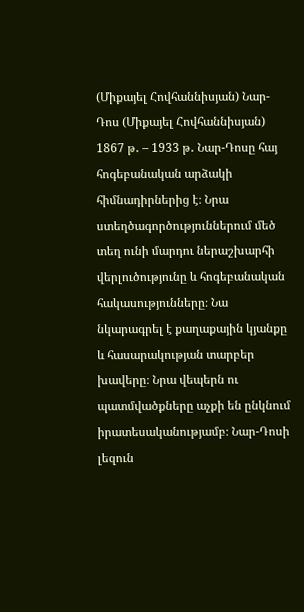(Միքայել Հովհաննիսյան) Նար-Դոս (Միքայել Հովհաննիսյան) 1867 թ․ – 1933 թ․ Նար-Դոսը հայ հոգեբանական արձակի հիմնադիրներից է։ Նրա ստեղծագործություններում մեծ տեղ ունի մարդու ներաշխարհի վերլուծությունը և հոգեբանական հակասությունները։ Նա նկարագրել է քաղաքային կյանքը և հասարակության տարբեր խավերը։ Նրա վեպերն ու պատմվածքները աչքի են ընկնում իրատեսականությամբ։ Նար-Դոսի լեզուն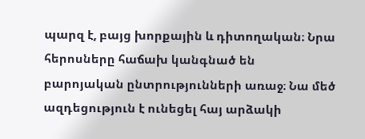պարզ է, բայց խորքային և դիտողական։ Նրա հերոսները հաճախ կանգնած են բարոյական ընտրությունների առաջ։ Նա մեծ ազդեցություն է ունեցել հայ արձակի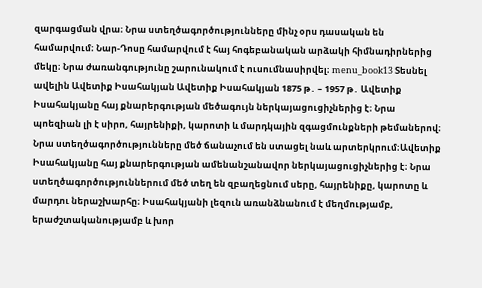զարգացման վրա։ Նրա ստեղծագործությունները մինչ օրս դասական են համարվում։ Նար-Դոսը համարվում է հայ հոգեբանական արձակի հիմնադիրներից մեկը։ Նրա ժառանգությունը շարունակում է ուսումնասիրվել։ menu_book13 Տեսնել ավելին Ավետիք Իսահակյան Ավետիք Իսահակյան 1875 թ․ – 1957 թ․ Ավետիք Իսահակյանը հայ քնարերգության մեծագույն ներկայացուցիչներից է։ Նրա պոեզիան լի է սիրո, հայրենիքի, կարոտի և մարդկային զգացմունքների թեմաներով։ Նրա ստեղծագործությունները մեծ ճանաչում են ստացել նաև արտերկրում։Ավետիք Իսահակյանը հայ քնարերգության ամենանշանավոր ներկայացուցիչներից է։ Նրա ստեղծագործություններում մեծ տեղ են զբաղեցնում սերը, հայրենիքը, կարոտը և մարդու ներաշխարհը։ Իսահակյանի լեզուն առանձնանում է մեղմությամբ, երաժշտականությամբ և խոր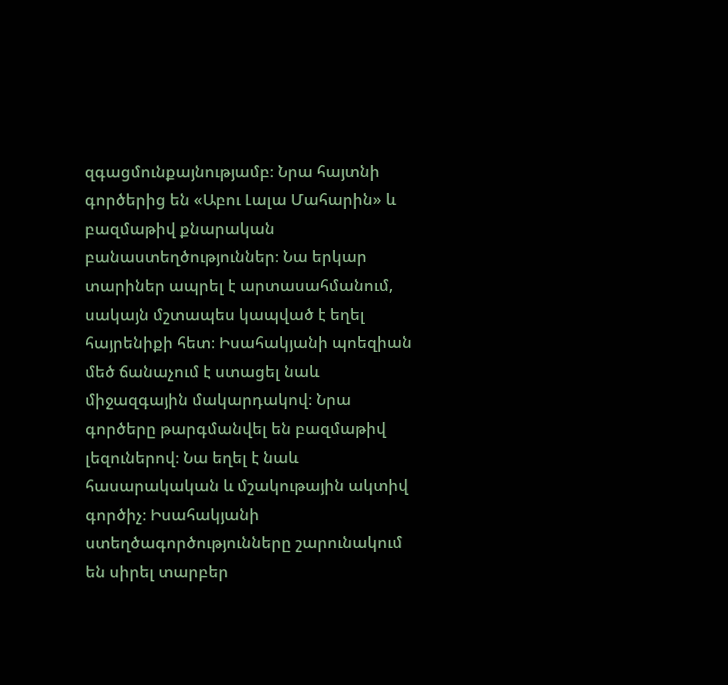զգացմունքայնությամբ։ Նրա հայտնի գործերից են «Աբու Լալա Մահարին» և բազմաթիվ քնարական բանաստեղծություններ։ Նա երկար տարիներ ապրել է արտասահմանում, սակայն մշտապես կապված է եղել հայրենիքի հետ։ Իսահակյանի պոեզիան մեծ ճանաչում է ստացել նաև միջազգային մակարդակով։ Նրա գործերը թարգմանվել են բազմաթիվ լեզուներով։ Նա եղել է նաև հասարակական և մշակութային ակտիվ գործիչ։ Իսահակյանի ստեղծագործությունները շարունակում են սիրել տարբեր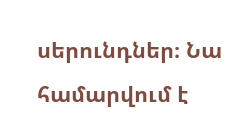սերունդներ։ Նա համարվում է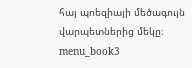հայ պոեզիայի մեծագույն վարպետներից մեկը։ menu_book3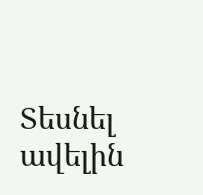Տեսնել ավելին